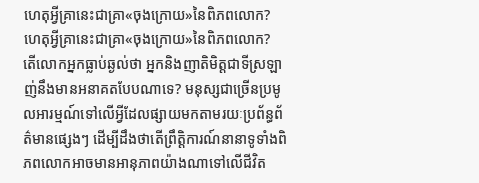ហេតុអ្វីគ្រានេះជាគ្រា«ចុងក្រោយ»នៃពិភពលោក?
ហេតុអ្វីគ្រានេះជាគ្រា«ចុងក្រោយ»នៃពិភពលោក?
តើលោកអ្នកធ្លាប់ឆ្ងល់ថា អ្នកនិងញាតិមិត្តជាទីស្រឡាញ់នឹងមានអនាគតបែបណាទេ? មនុស្សជាច្រើនប្រមូលអារម្មណ៍ទៅលើអ្វីដែលផ្សាយមកតាមរយៈប្រព័ន្ធព័ត៌មានផ្សេងៗ ដើម្បីដឹងថាតើព្រឹត្ដិការណ៍នានាទូទាំងពិភពលោកអាចមានអានុភាពយ៉ាងណាទៅលើជីវិត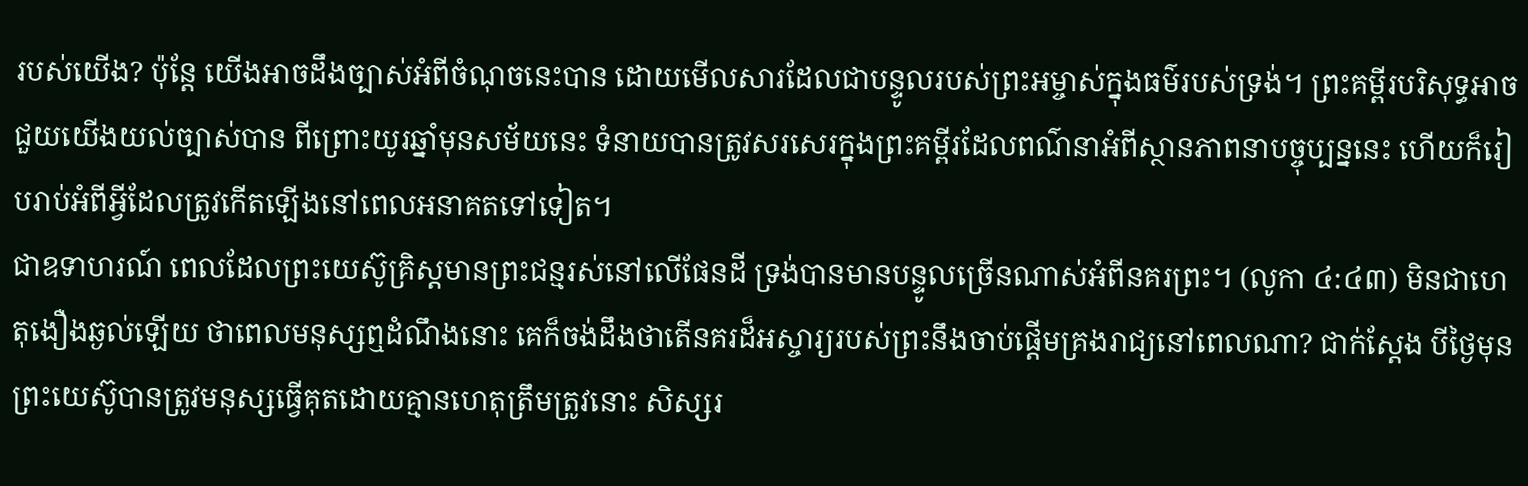របស់យើង? ប៉ុន្តែ យើងអាចដឹងច្បាស់អំពីចំណុចនេះបាន ដោយមើលសារដែលជាបន្ទូលរបស់ព្រះអម្ចាស់ក្នុងធម៌របស់ទ្រង់។ ព្រះគម្ពីរបរិសុទ្ធអាចជួយយើងយល់ច្បាស់បាន ពីព្រោះយូរឆ្នាំមុនសម័យនេះ ទំនាយបានត្រូវសរសេរក្នុងព្រះគម្ពីរដែលពណ៌នាអំពីស្ថានភាពនាបច្ចុប្បន្ននេះ ហើយក៏រៀបរាប់អំពីអ្វីដែលត្រូវកើតឡើងនៅពេលអនាគតទៅទៀត។
ជាឧទាហរណ៍ ពេលដែលព្រះយេស៊ូគ្រិស្តមានព្រះជន្មរស់នៅលើផែនដី ទ្រង់បានមានបន្ទូលច្រើនណាស់អំពីនគរព្រះ។ (លូកា ៤:៤៣) មិនជាហេតុងឿងឆ្ងល់ឡើយ ថាពេលមនុស្សឮដំណឹងនោះ គេក៏ចង់ដឹងថាតើនគរដ៏អស្ចារ្យរបស់ព្រះនឹងចាប់ផ្ដើមគ្រងរាជ្យនៅពេលណា? ជាក់ស្តែង បីថ្ងៃមុនព្រះយេស៊ូបានត្រូវមនុស្សធ្វើគុតដោយគ្មានហេតុត្រឹមត្រូវនោះ សិស្សរ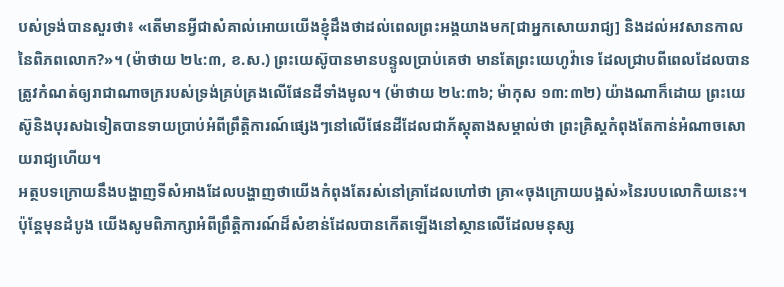បស់ទ្រង់បានសួរថា៖ «តើមានអ្វីជាសំគាល់អោយយើងខ្ញុំដឹងថាដល់ពេលព្រះអង្គយាងមក[ជាអ្នកសោយរាជ្យ] និងដល់អវសានកាលនៃពិភពលោក?»។ (ម៉ាថាយ ២៤:៣, ខ.ស.) ព្រះយេស៊ូបានមានបន្ទូលប្រាប់គេថា មានតែព្រះយេហូវ៉ាទេ ដែលជ្រាបពីពេលដែលបានត្រូវកំណត់ឲ្យរាជាណាចក្ររបស់ទ្រង់គ្រប់គ្រងលើផែនដីទាំងមូល។ (ម៉ាថាយ ២៤:៣៦; ម៉ាកុស ១៣:៣២) យ៉ាងណាក៏ដោយ ព្រះយេស៊ូនិងបុរសឯទៀតបានទាយប្រាប់អំពីព្រឹត្ដិការណ៍ផ្សេងៗនៅលើផែនដីដែលជាភ័ស្តុតាងសម្គាល់ថា ព្រះគ្រិស្តកំពុងតែកាន់អំណាចសោយរាជ្យហើយ។
អត្ថបទក្រោយនឹងបង្ហាញទីសំអាងដែលបង្ហាញថាយើងកំពុងតែរស់នៅគ្រាដែលហៅថា គ្រា«ចុងក្រោយបង្អស់»នៃរបបលោកិយនេះ។ ប៉ុន្តែមុនដំបូង យើងសូមពិភាក្សាអំពីព្រឹត្ដិការណ៍ដ៏សំខាន់ដែលបានកើតឡើងនៅស្ថានលើដែលមនុស្ស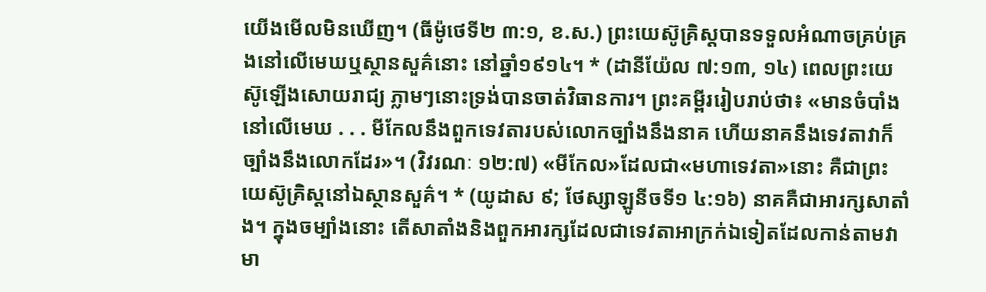យើងមើលមិនឃើញ។ (ធីម៉ូថេទី២ ៣:១, ខ.ស.) ព្រះយេស៊ូគ្រិស្តបានទទួលអំណាចគ្រប់គ្រងនៅលើមេឃឬស្ថានសួគ៌នោះ នៅឆ្នាំ១៩១៤។ * (ដានីយ៉ែល ៧:១៣, ១៤) ពេលព្រះយេស៊ូឡើងសោយរាជ្យ ភ្លាមៗនោះទ្រង់បានចាត់វិធានការ។ ព្រះគម្ពីររៀបរាប់ថា៖ «មានចំបាំងនៅលើមេឃ . . . មីកែលនឹងពួកទេវតារបស់លោកច្បាំងនឹងនាគ ហើយនាគនឹងទេវតាវាក៏ច្បាំងនឹងលោកដែរ»។ (វិវរណៈ ១២:៧) «មីកែល»ដែលជា«មហាទេវតា»នោះ គឺជាព្រះយេស៊ូគ្រិស្តនៅឯស្ថានសួគ៌។ * (យូដាស ៩; ថែស្សាឡូនីចទី១ ៤:១៦) នាគគឺជាអារក្សសាតាំង។ ក្នុងចម្បាំងនោះ តើសាតាំងនិងពួកអារក្សដែលជាទេវតាអាក្រក់ឯទៀតដែលកាន់តាមវា មា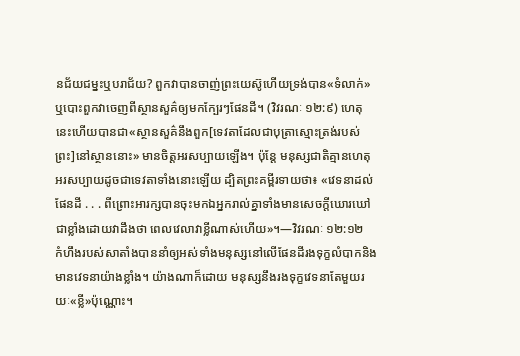នជ័យជម្នះឬបរាជ័យ? ពួកវាបានចាញ់ព្រះយេស៊ូហើយទ្រង់បាន«ទំលាក់»ឬបោះពួកវាចេញពីស្ថានសួគ៌ឲ្យមកក្បែរៗផែនដី។ (វិវរណៈ ១២:៩) ហេតុនេះហើយបានជា«ស្ថានសួគ៌នឹងពួក[ទេវតាដែលជាបុត្រាស្មោះត្រង់របស់ព្រះ]នៅស្ថាននោះ» មានចិត្តអរសប្បាយឡើង។ ប៉ុន្តែ មនុស្សជាតិគ្មានហេតុអរសប្បាយដូចជាទេវតាទាំងនោះឡើយ ដ្បិតព្រះគម្ពីរទាយថា៖ «វេទនាដល់ផែនដី . . . ពីព្រោះអារក្សបានចុះមកឯអ្នករាល់គ្នាទាំងមានសេចក្ដីឃោរឃៅជាខ្លាំងដោយវាដឹងថា ពេលវេលាវាខ្លីណាស់ហើយ»។—វិវរណៈ ១២:១២
កំហឹងរបស់សាតាំងបាននាំឲ្យអស់ទាំងមនុស្សនៅលើផែនដីរងទុក្ខលំបាកនិងមានវេទនាយ៉ាងខ្លាំង។ យ៉ាងណាក៏ដោយ មនុស្សនឹងរងទុក្ខវេទនាតែមួយរយៈ«ខ្លី»ប៉ុណ្ណោះ។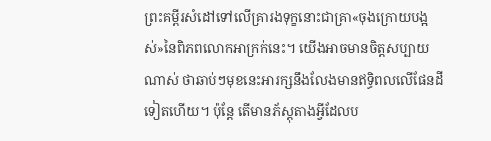ព្រះគម្ពីរសំដៅទៅលើគ្រារងទុក្ខនោះជាគ្រា«ចុងក្រោយបង្អស់»នៃពិភពលោកអាក្រក់នេះ។ យើងអាចមានចិត្តសប្បាយណាស់ ថាឆាប់ៗមុខនេះអារក្សនឹងលែងមានឥទ្ធិពលលើផែនដីទៀតហើយ។ ប៉ុន្តែ តើមានភ័ស្តុតាងអ្វីដែលប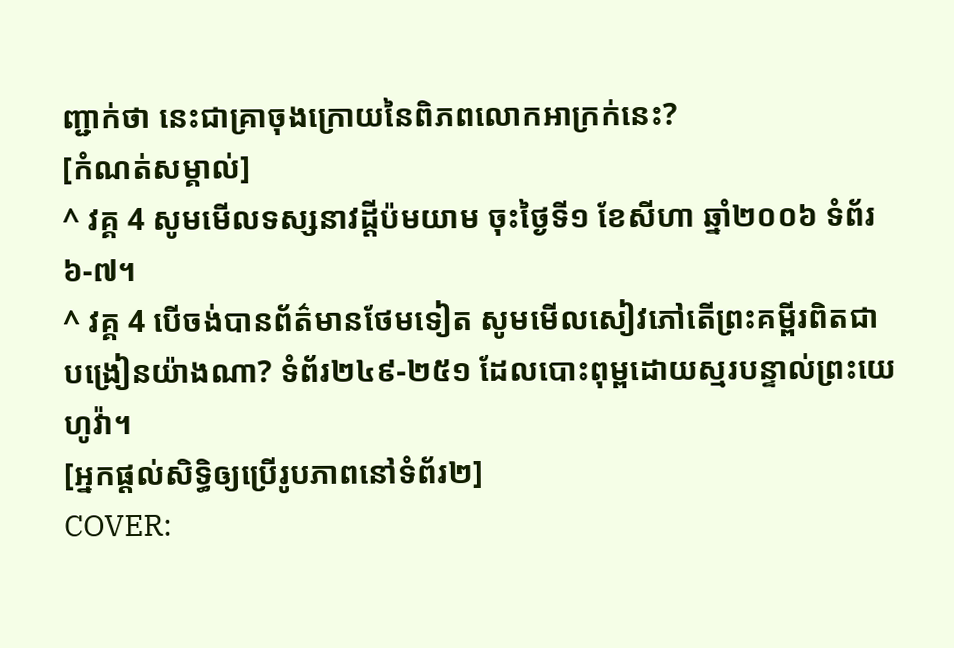ញ្ជាក់ថា នេះជាគ្រាចុងក្រោយនៃពិភពលោកអាក្រក់នេះ?
[កំណត់សម្គាល់]
^ វគ្គ 4 សូមមើលទស្សនាវដ្ដីប៉មយាម ចុះថ្ងៃទី១ ខែសីហា ឆ្នាំ២០០៦ ទំព័រ៦-៧។
^ វគ្គ 4 បើចង់បានព័ត៌មានថែមទៀត សូមមើលសៀវភៅតើព្រះគម្ពីរពិតជាបង្រៀនយ៉ាងណា? ទំព័រ២៤៩-២៥១ ដែលបោះពុម្ពដោយស្មរបន្ទាល់ព្រះយេហូវ៉ា។
[អ្នកផ្ដល់សិទ្ធិឲ្យប្រើរូបភាពនៅទំព័រ២]
COVER: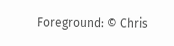Foreground: © Chris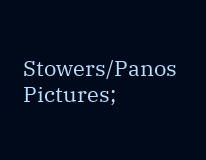Stowers/Panos Pictures;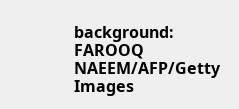background: FAROOQ NAEEM/AFP/Getty Images